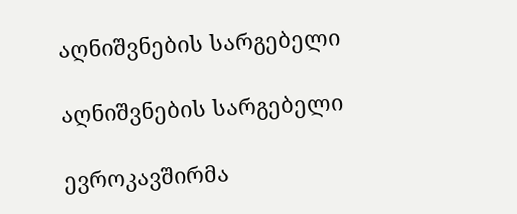აღნიშვნების სარგებელი

აღნიშვნების სარგებელი

ევროკავშირმა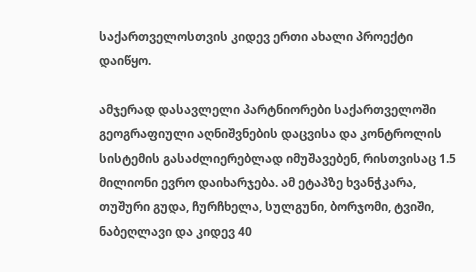საქართველოსთვის კიდევ ერთი ახალი პროექტი დაიწყო.

ამჯერად დასავლელი პარტნიორები საქართველოში გეოგრაფიული აღნიშვნების დაცვისა და კონტროლის სისტემის გასაძლიერებლად იმუშავებენ, რისთვისაც 1.5 მილიონი ევრო დაიხარჯება. ამ ეტაპზე ხვანჭკარა, თუშური გუდა, ჩურჩხელა, სულგუნი, ბორჯომი, ტვიში, ნაბეღლავი და კიდევ 40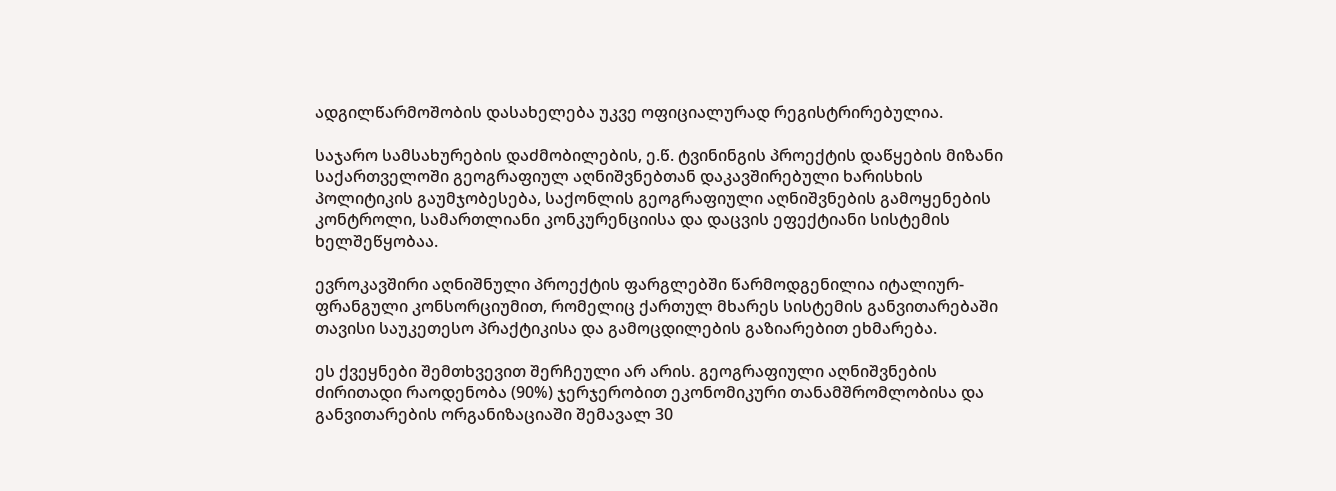ადგილწარმოშობის დასახელება უკვე ოფიციალურად რეგისტრირებულია.

საჯარო სამსახურების დაძმობილების, ე.წ. ტვინინგის პროექტის დაწყების მიზანი საქართველოში გეოგრაფიულ აღნიშვნებთან დაკავშირებული ხარისხის პოლიტიკის გაუმჯობესება, საქონლის გეოგრაფიული აღნიშვნების გამოყენების კონტროლი, სამართლიანი კონკურენციისა და დაცვის ეფექტიანი სისტემის ხელშეწყობაა.

ევროკავშირი აღნიშნული პროექტის ფარგლებში წარმოდგენილია იტალიურ- ფრანგული კონსორციუმით, რომელიც ქართულ მხარეს სისტემის განვითარებაში თავისი საუკეთესო პრაქტიკისა და გამოცდილების გაზიარებით ეხმარება.

ეს ქვეყნები შემთხვევით შერჩეული არ არის. გეოგრაფიული აღნიშვნების ძირითადი რაოდენობა (90%) ჯერჯერობით ეკონომიკური თანამშრომლობისა და განვითარების ორგანიზაციაში შემავალ 30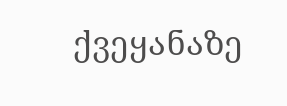ქვეყანაზე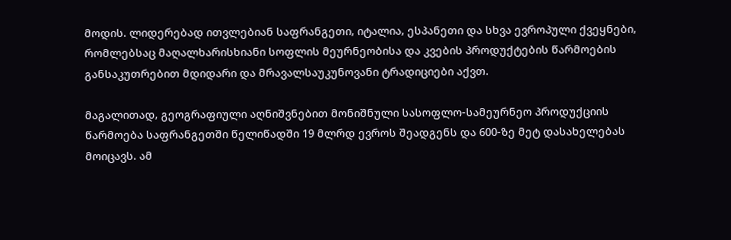მოდის. ლიდერებად ითვლებიან საფრანგეთი, იტალია, ესპანეთი და სხვა ევროპული ქვეყნები, რომლებსაც მაღალხარისხიანი სოფლის მეურნეობისა და კვების პროდუქტების წარმოების განსაკუთრებით მდიდარი და მრავალსაუკუნოვანი ტრადიციები აქვთ.

მაგალითად, გეოგრაფიული აღნიშვნებით მონიშნული სასოფლო-სამეურნეო პროდუქციის წარმოება საფრანგეთში წელიწადში 19 მლრდ ევროს შეადგენს და 600-ზე მეტ დასახელებას მოიცავს. ამ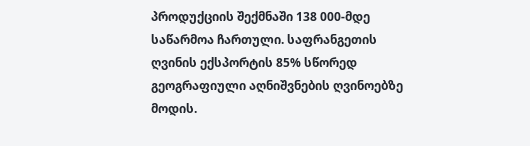პროდუქციის შექმნაში 138 000-მდე საწარმოა ჩართული. საფრანგეთის ღვინის ექსპორტის 85% სწორედ გეოგრაფიული აღნიშვნების ღვინოებზე მოდის.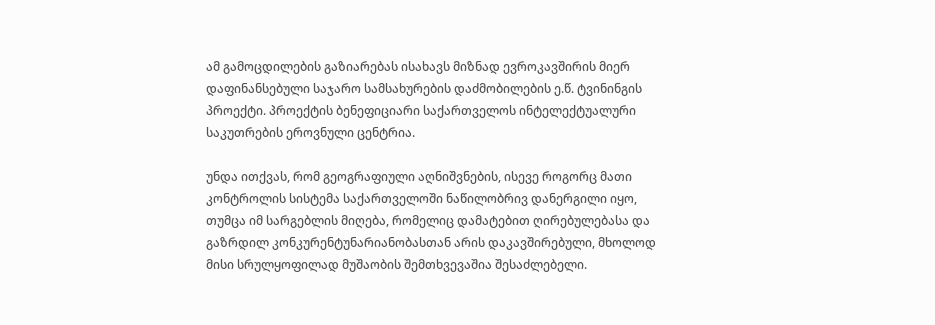ამ გამოცდილების გაზიარებას ისახავს მიზნად ევროკავშირის მიერ დაფინანსებული საჯარო სამსახურების დაძმობილების ე.წ. ტვინინგის პროექტი. პროექტის ბენეფიციარი საქართველოს ინტელექტუალური საკუთრების ეროვნული ცენტრია.

უნდა ითქვას, რომ გეოგრაფიული აღნიშვნების, ისევე როგორც მათი კონტროლის სისტემა საქართველოში ნაწილობრივ დანერგილი იყო, თუმცა იმ სარგებლის მიღება, რომელიც დამატებით ღირებულებასა და გაზრდილ კონკურენტუნარიანობასთან არის დაკავშირებული, მხოლოდ მისი სრულყოფილად მუშაობის შემთხვევაშია შესაძლებელი.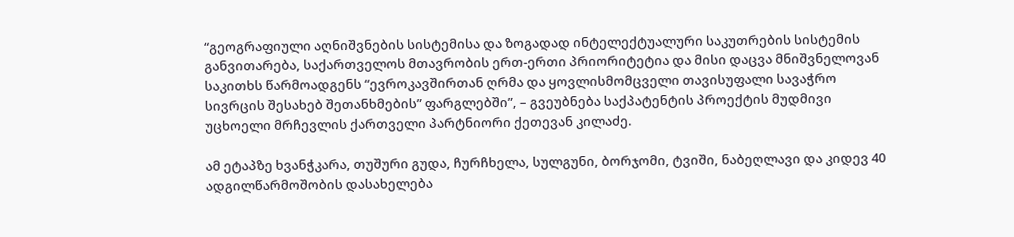“გეოგრაფიული აღნიშვნების სისტემისა და ზოგადად ინტელექტუალური საკუთრების სისტემის განვითარება, საქართველოს მთავრობის ერთ-ერთი პრიორიტეტია და მისი დაცვა მნიშვნელოვან საკითხს წარმოადგენს “ევროკავშირთან ღრმა და ყოვლისმომცველი თავისუფალი სავაჭრო სივრცის შესახებ შეთანხმების” ფარგლებში”, – გვეუბნება საქპატენტის პროექტის მუდმივი უცხოელი მრჩევლის ქართველი პარტნიორი ქეთევან კილაძე.

ამ ეტაპზე ხვანჭკარა, თუშური გუდა, ჩურჩხელა, სულგუნი, ბორჯომი, ტვიში, ნაბეღლავი და კიდევ 40 ადგილწარმოშობის დასახელება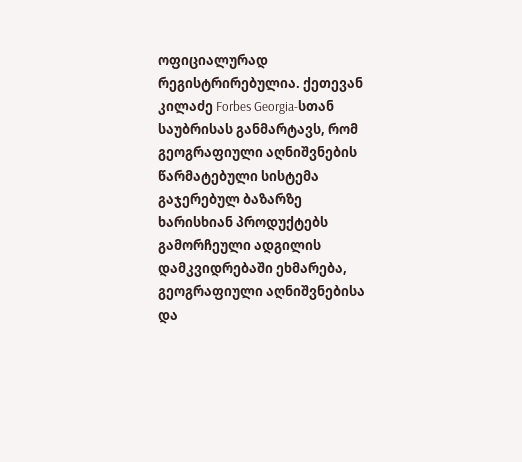ოფიციალურად რეგისტრირებულია. ქეთევან კილაძე Forbes Georgia-სთან საუბრისას განმარტავს, რომ გეოგრაფიული აღნიშვნების წარმატებული სისტემა გაჯერებულ ბაზარზე ხარისხიან პროდუქტებს გამორჩეული ადგილის დამკვიდრებაში ეხმარება, გეოგრაფიული აღნიშვნებისა და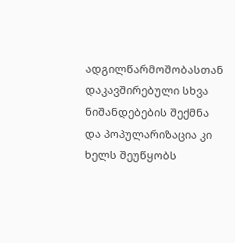ადგილწარმოშობასთან დაკავშირებული სხვა ნიშანდებების შექმნა და პოპულარიზაცია კი ხელს შეუწყობს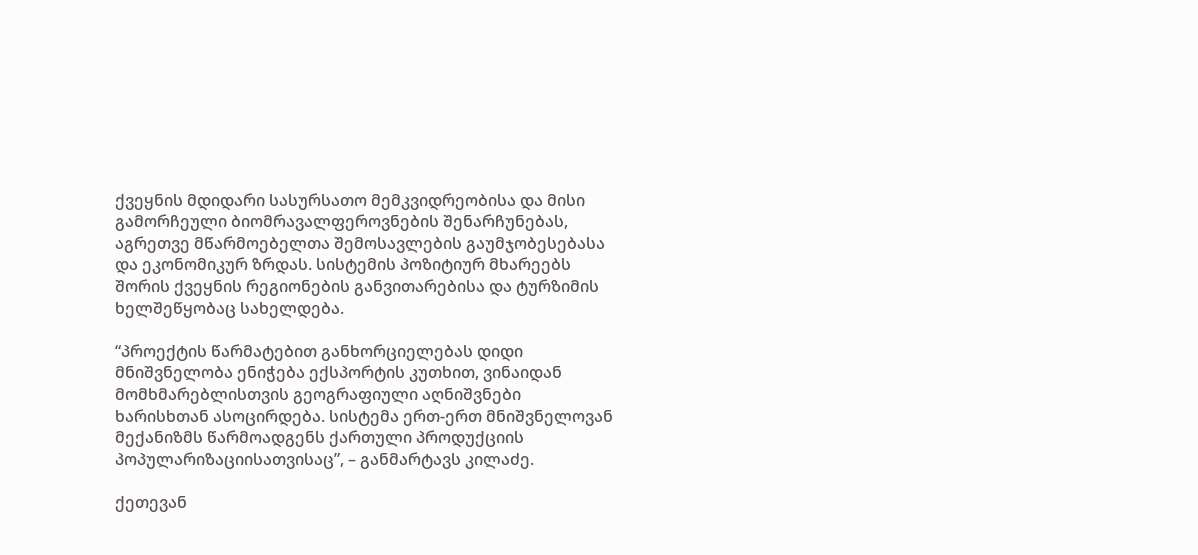ქვეყნის მდიდარი სასურსათო მემკვიდრეობისა და მისი გამორჩეული ბიომრავალფეროვნების შენარჩუნებას, აგრეთვე მწარმოებელთა შემოსავლების გაუმჯობესებასა და ეკონომიკურ ზრდას. სისტემის პოზიტიურ მხარეებს შორის ქვეყნის რეგიონების განვითარებისა და ტურზიმის ხელშეწყობაც სახელდება.

“პროექტის წარმატებით განხორციელებას დიდი მნიშვნელობა ენიჭება ექსპორტის კუთხით, ვინაიდან მომხმარებლისთვის გეოგრაფიული აღნიშვნები ხარისხთან ასოცირდება. სისტემა ერთ-ერთ მნიშვნელოვან მექანიზმს წარმოადგენს ქართული პროდუქციის პოპულარიზაციისათვისაც”, – განმარტავს კილაძე.

ქეთევან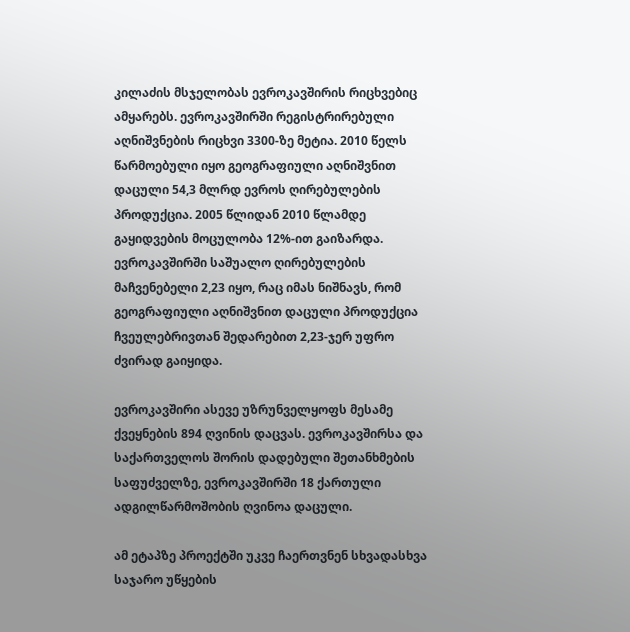კილაძის მსჯელობას ევროკავშირის რიცხვებიც ამყარებს. ევროკავშირში რეგისტრირებული აღნიშვნების რიცხვი 3300-ზე მეტია. 2010 წელს წარმოებული იყო გეოგრაფიული აღნიშვნით დაცული 54,3 მლრდ ევროს ღირებულების პროდუქცია. 2005 წლიდან 2010 წლამდე გაყიდვების მოცულობა 12%-ით გაიზარდა. ევროკავშირში საშუალო ღირებულების მაჩვენებელი 2,23 იყო, რაც იმას ნიშნავს, რომ გეოგრაფიული აღნიშვნით დაცული პროდუქცია ჩვეულებრივთან შედარებით 2,23-ჯერ უფრო ძვირად გაიყიდა.

ევროკავშირი ასევე უზრუნველყოფს მესამე ქვეყნების 894 ღვინის დაცვას. ევროკავშირსა და საქართველოს შორის დადებული შეთანხმების საფუძველზე, ევროკავშირში 18 ქართული ადგილწარმოშობის ღვინოა დაცული.

ამ ეტაპზე პროექტში უკვე ჩაერთვნენ სხვადასხვა საჯარო უწყების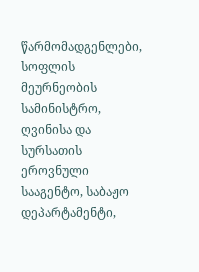წარმომადგენლები, სოფლის მეურნეობის სამინისტრო, ღვინისა და სურსათის ეროვნული სააგენტო, საბაჟო დეპარტამენტი,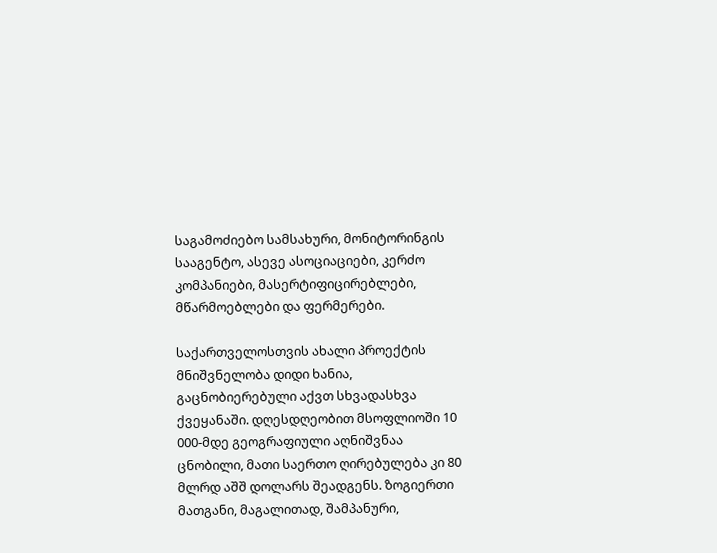საგამოძიებო სამსახური, მონიტორინგის სააგენტო, ასევე ასოციაციები, კერძო კომპანიები, მასერტიფიცირებლები, მწარმოებლები და ფერმერები.

საქართველოსთვის ახალი პროექტის მნიშვნელობა დიდი ხანია, გაცნობიერებული აქვთ სხვადასხვა ქვეყანაში. დღესდღეობით მსოფლიოში 10 000-მდე გეოგრაფიული აღნიშვნაა ცნობილი, მათი საერთო ღირებულება კი 80 მლრდ აშშ დოლარს შეადგენს. ზოგიერთი მათგანი, მაგალითად, შამპანური,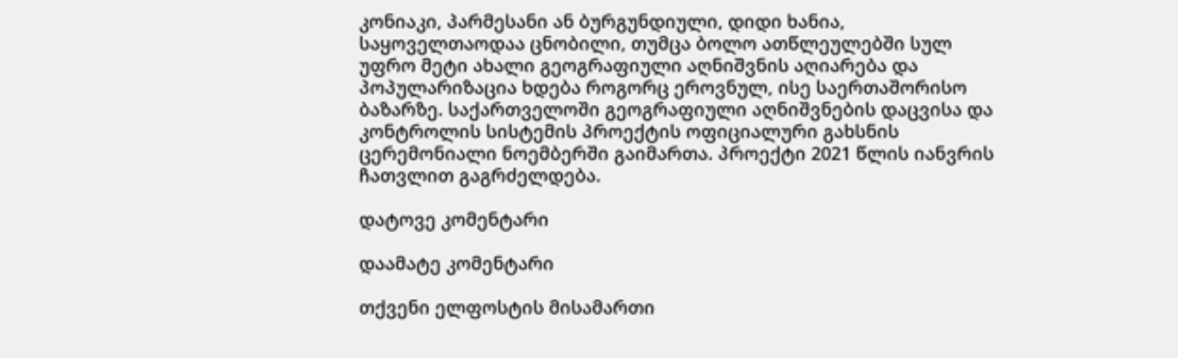კონიაკი, პარმესანი ან ბურგუნდიული, დიდი ხანია, საყოველთაოდაა ცნობილი, თუმცა ბოლო ათწლეულებში სულ უფრო მეტი ახალი გეოგრაფიული აღნიშვნის აღიარება და პოპულარიზაცია ხდება როგორც ეროვნულ, ისე საერთაშორისო ბაზარზე. საქართველოში გეოგრაფიული აღნიშვნების დაცვისა და კონტროლის სისტემის პროექტის ოფიციალური გახსნის ცერემონიალი ნოემბერში გაიმართა. პროექტი 2021 წლის იანვრის ჩათვლით გაგრძელდება.

დატოვე კომენტარი

დაამატე კომენტარი

თქვენი ელფოსტის მისამართი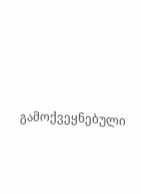გამოქვეყნებული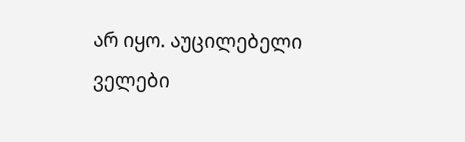არ იყო. აუცილებელი ველები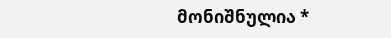მონიშნულია *